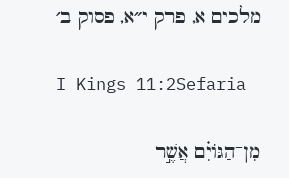מלכים א, פרק י״א, פסוק ב׳

I Kings 11:2Sefaria

מִן־הַגּוֹיִ֗ם אֲשֶׁ֣ר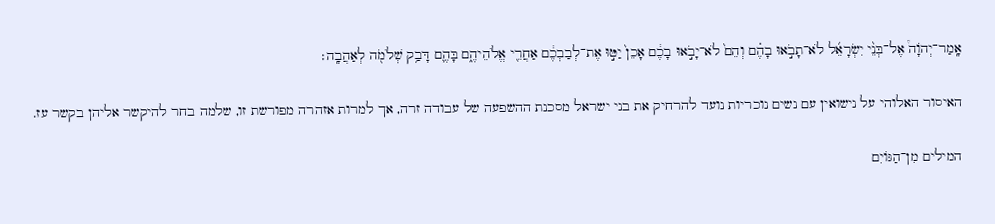אָֽמַר־יְהֹוָה֩ אֶל־בְּנֵ֨י יִשְׂרָאֵ֜ל לֹא־תָבֹ֣אוּ בָהֶ֗ם וְהֵם֙ לֹא־יָבֹ֣אוּ בָכֶ֔ם אָכֵן֙ יַטּ֣וּ אֶת־לְבַבְכֶ֔ם אַחֲרֵ֖י אֱלֹהֵיהֶ֑ם בָּהֶ֛ם דָּבַ֥ק שְׁלֹמֹ֖ה לְאַהֲבָֽה׃

האיסור האלוהי על נישואין עם נשים נוכריות נועד להרחיק את בני ישראל מסכנת ההשפעה של עבודה זרה, אך למרות אזהרה מפורשת זו, שלמה בחר להיקשר אליהן בקשר עז.

המילים מִן־הַגּוֹיִם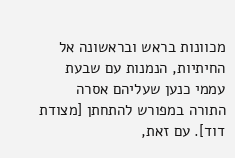מכוונות בראש ובראשונה אל החיתיות, הנמנות עם שבעת עממי כנען שעליהם אסרה התורה במפורש להתחתן [מצודת דוד]. עם זאת,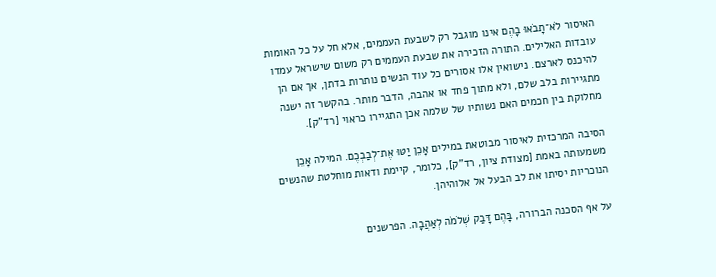האיסור לֹא־תָבֹאוּ בָהֶם אינו מוגבל רק לשבעת העממים, אלא חל על כל האומות עובדות האלילים. התורה הזכירה את שבעת העממים רק משום שישראל עמדו להיכנס לארצם. נישואין אלו אסורים כל עוד הנשים נותרות בדתן, אך אם הן מתגיירות בלב שלם, ולא מתוך פחד או אהבה, הדבר מותר. בהקשר זה ישנה מחלוקת בין חכמים האם נשותיו של שלמה אכן התגיירו כראוי [רד"ק].

הסיבה המרכזית לאיסור מבוטאת במילים אָכֵן יַטּוּ אֶת־לְבַבְכֶם. המילה אָכֵן משמעותה באמת [מצודת ציון, רד"ק], כלומר, קיימת ודאות מוחלטת שהנשים הנוכריות יסיתו את לב הבעל אל אלוהיהן.

על אף הסכנה הברורה, בָּהֶם דָּבַק שְׁלֹמֹה לְאַהֲבָה. הפרשנים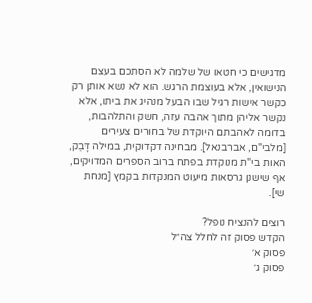מדגישים כי חטאו של שלמה לא הסתכם בעצם הנישואין, אלא בעוצמת הרגש. הוא לא נשא אותן רק כקשר אישות רגיל שבו הבעל מנהיג את ביתו, אלא נקשר אליהן מתוך אהבה עזה, חשק והתלהבות, בדומה לאהבתם היוקדת של בחורים צעירים [מלבי"ם, אברבנאל]. מבחינה דקדוקית, במילה דָּבַק, האות בי"ת מנוקדת בפתח ברוב הספרים המדויקים, אף שישנן גרסאות מיעוט המנקדות בקמץ [מנחת שי].

רוצים להנציח נופל?
הקדש פסוק זה לחלל צה״ל
פסוק א׳
פסוק ג׳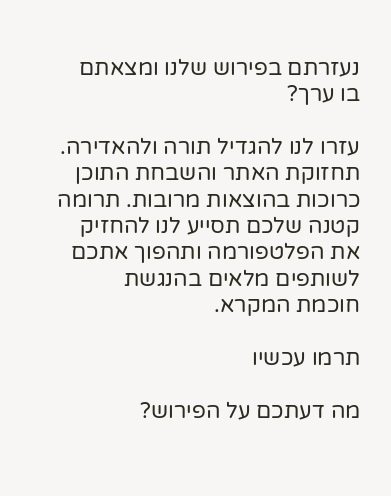נעזרתם בפירוש שלנו ומצאתם בו ערך?

עזרו לנו להגדיל תורה ולהאדירה. תחזוקת האתר והשבחת התוכן כרוכות בהוצאות מרובות. תרומה קטנה שלכם תסייע לנו להחזיק את הפלטפורמה ותהפוך אתכם לשותפים מלאים בהנגשת חוכמת המקרא.

תרמו עכשיו

מה דעתכם על הפירוש?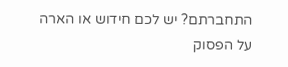התחברתם? יש לכם חידוש או הארה על הפסוק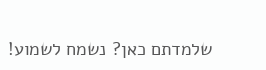שלמדתם כאן? נשמח לשמוע!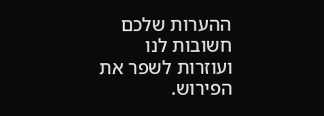ההערות שלכם חשובות לנו ועוזרות לשפר את הפירוש.